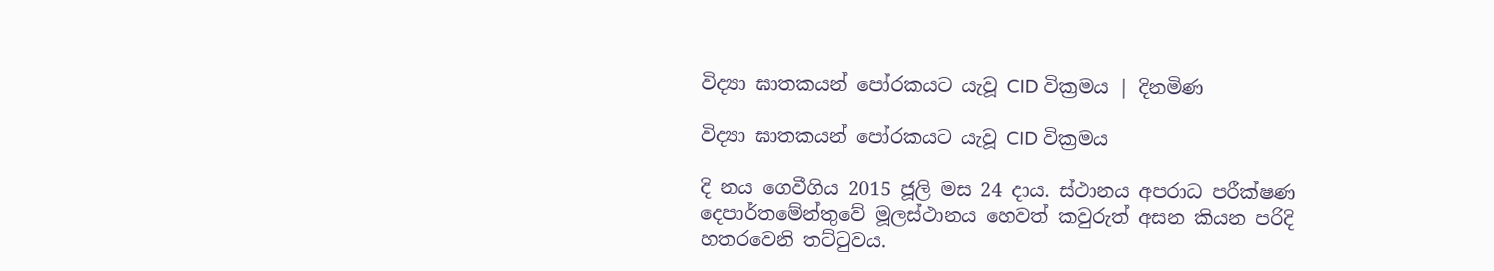විද්‍යා ඝාතකයන් පෝරකයට යැවූ CID වික්‍රමය | දිනමිණ

විද්‍යා ඝාතකයන් පෝරකයට යැවූ CID වික්‍රමය

දි නය ගෙවීගිය 2015 ජූලි මස 24 දාය. ස්ථානය අපරාධ පරීක්ෂණ දෙපාර්තමේන්තුවේ මූලස්ථානය හෙවත් කවුරුත් අසන කියන පරිදි හතරවෙනි තට්ටුවය.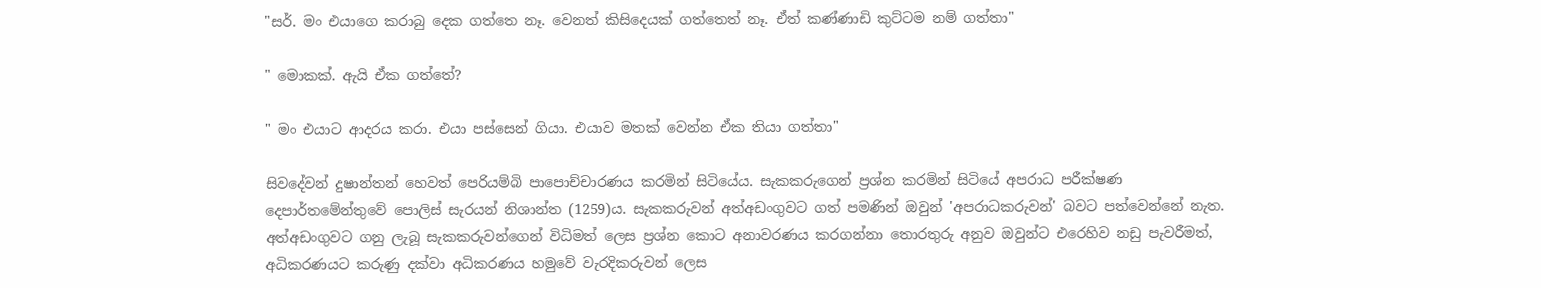"සර්. මං එයාගෙ කරාබු දෙක ගත්තෙ නෑ. වෙනත් කිසිදෙයක් ගත්තෙත් නෑ. ඒත් කණ්ණාඩි කුට්ටම නම් ගත්තා"

" මොකක්. ඇයි ඒක ගත්තේ?

" මං එයාට ආදරය කරා. එයා පස්සෙන් ගියා. එයාව මතක් වෙන්න ඒක තියා ගත්තා"

සිවදේවන් දුෂාන්තන් හෙවත් පෙරියම්බි පාපොච්චාරණය කරමින් සිටියේය. සැකකරුගෙන් ප්‍රශ්න කරමින් සිටියේ අපරාධ පරීක්ෂණ දෙපාර්තමේන්තුවේ පොලිස් සැරයන් නිශාන්ත (1259)ය. සැකකරුවන් අත්අඩංගුවට ගත් පමණින් ඔවුන් 'අපරාධකරුවන්' බවට පත්වෙන්නේ නැත. අත්අඩංගුවට ගනු ලැබූ සැකකරුවන්ගෙන් විධිමත් ලෙස ප්‍රශ්න කොට අනාවරණය කරගන්නා තොරතුරු අනුව ඔවුන්ට එරෙහිව නඩු පැවරීමත්, අධිකරණයට කරුණු දක්වා අධිකරණය හමුවේ වැරදිකරුවන් ලෙස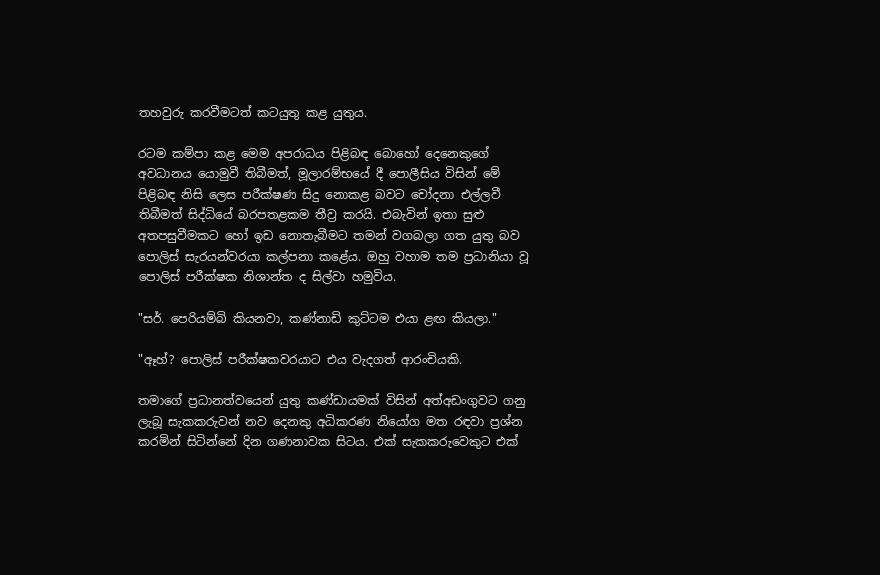තහවුරු කරවීමටත් කටයුතු කළ යුතුය.

රටම කම්පා කළ මෙම අපරාධය පිළිබඳ බොහෝ දෙනෙකුගේ අවධානය යොමුවී තිබීමත්, මූලාරම්භයේ දී පොලීසිය විසින් මේ පිළිබඳ නිසි ලෙස පරීක්ෂණ සිදු නොකළ බවට චෝදනා එල්ලවී තිබීමත් සිද්ධියේ බරපතළකම තීව්‍ර කරයි. එබැවින් ඉතා සුළු අතපසුවීමකට හෝ ඉඩ නොතැබීමට තමන් වගබලා ගත යුතු බව පොලිස් සැරයන්වරයා කල්පනා කළේය. ඔහු වහාම තම ප්‍රධානියා වූ පොලිස් පරීක්ෂක නිශාන්ත ද සිල්වා හමුවිය.

"සර්. පෙරියම්බි කියනවා, කණ්නාඩි කුට්ටම එයා ළඟ කියලා."

"ඈහ්? පොලිස් පරීක්ෂකවරයාට එය වැදගත් ආරංචියකි.

තමාගේ ප්‍රධානත්වයෙන් යුතු කණ්ඩායමක් විසින් අත්අඩංගුවට ගනු ලැබූ සැකකරුවන් නව දෙනකු අධිකරණ නියෝග මත රඳවා ප්‍රශ්න කරමින් සිටින්නේ දින ගණනාවක සිටය. එක් සැකකරුවෙකුට එක්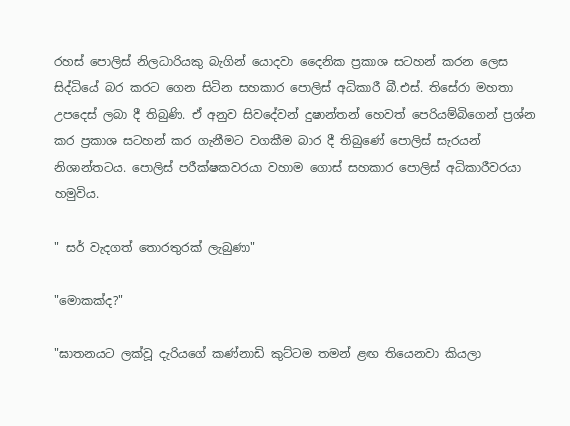රහස් පොලිස් නිලධාරියකු බැගින් යොදවා දෛනික ප්‍රකාශ සටහන් කරන ලෙස සිද්ධියේ බර කරට ගෙන සිටින සහකාර පොලිස් අධිකාරී බී.එස්. තිසේරා මහතා උපදෙස් ලබා දී තිබුණි. ඒ අනුව සිවදේවන් දුෂාන්තන් හෙවත් පෙරියම්බිගෙන් ප්‍රශ්න කර ප්‍රකාශ සටහන් කර ගැනීමට වගකීම බාර දී තිබුණේ පොලිස් සැරයන් නිශාන්තටය. පොලිස් පරීක්ෂකවරයා වහාම ගොස් සහකාර පොලිස් අධිකාරීවරයා හමුවිය.

" සර් වැදගත් තොරතුරක් ලැබුණා"

"මොකක්ද?"

"ඝාතනයට ලක්වූ දැරියගේ කණ්නාඩි කුට්ටම තමන් ළඟ තියෙනවා කියලා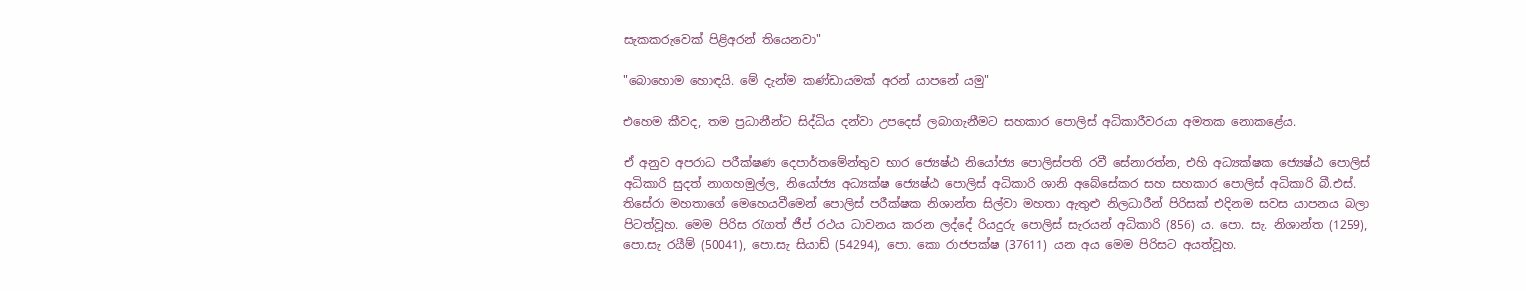සැකකරුවෙක් පිළිඅරන් තියෙනවා"

"බොහොම හොඳයි. මේ දැන්ම කණ්ඩායමක් අරන් යාපනේ යමු"

එහෙම කීවද, තම ප්‍රධානීන්ට සිද්ධිය දන්වා උපදෙස් ලබාගැනීමට සහකාර පොලිස් අධිකාරීවරයා අමතක නොකළේය.

ඒ අනුව අපරාධ පරීක්ෂණ දෙපාර්තමේන්තුව භාර ජ්‍යෙෂ්ඨ නියෝජ්‍ය පොලිස්පති රවී සේනාරත්න, එහි අධ්‍යක්ෂක ජ්‍යෙෂ්ඨ පොලිස් අධිකාරි සුදත් නාගහමුල්ල, නියෝජ්‍ය අධ්‍යක්ෂ ජ්‍යෙෂ්ඨ පොලිස් අධිකාරි ශානි අබේසේකර සහ සහකාර පොලිස් අධිකාරි බී.එස්. තිසේරා මහතාගේ මෙහෙයවීමෙන් පොලිස් පරීක්ෂක නිශාන්ත සිල්වා මහතා ඇතුළු නිලධාරීන් පිරිසක් එදිනම සවස යාපනය බලා පිටත්වූහ. මෙම පිරිස රැගත් ජීප් රථය ධාවනය කරන ලද්දේ ‍රියදුරු පොලිස් සැරයන් අධිකාරි (856) ය. පො. සැ. නිශාන්ත (1259), පො.සැ රයීම් (50041), පො.සැ සියාඩ් (54294), පො. කො රාජපක්ෂ (37611) යන අය මෙම පිරිසට අයත්වූහ.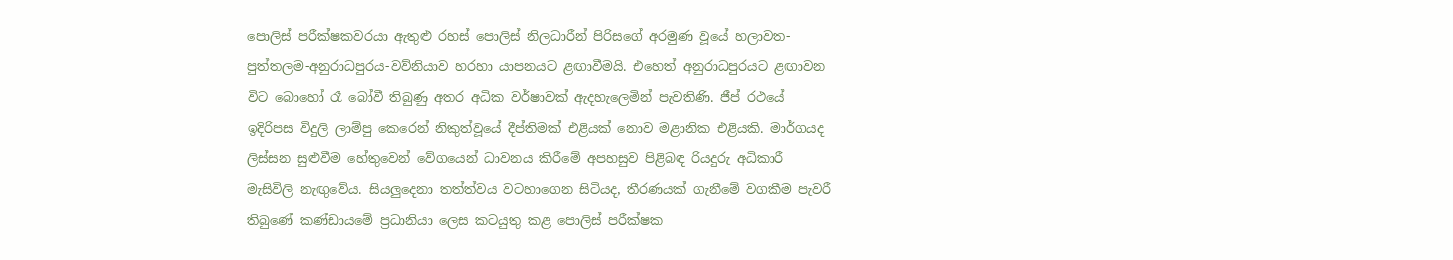පොලිස් පරීක්ෂකවරයා ඇතුළු රහස් පොලිස් නිලධාරීන් පිරිසගේ අරමුණ වූයේ හලාවත-පුත්තලම-අනුරාධපුරය-වව්නියාව හරහා යාපනයට ළඟාවීමයි. එහෙත් අනුරාධපුරයට ළඟාවන විට බොහෝ රෑ බෝවී තිබුණු අතර අධික වර්ෂාවක් ඇදහැලෙමින් පැවතිණි. ජීප් රථයේ ඉදිරිපස විදුලි ලාම්පු කෙරෙන් නිකුත්වූයේ දීප්තිමක් එළියක් නොව මළානික එළියකි. මාර්ගයද ලිස්සන සුළුවීම හේතුවෙන් වේගයෙන් ධාවනය කිරීමේ අපහසුව පිළිබඳ රියදුරු අධිකාරී මැසිවිලි නැඟුවේය. සියලුදෙනා තත්ත්වය වටහාගෙන සිටියද, තීරණයක් ගැනීමේ වගකීම පැවරී තිබුණේ කණ්ඩායමේ ප්‍රධානියා ලෙස කටයුතු කළ පොලිස් පරීක්ෂක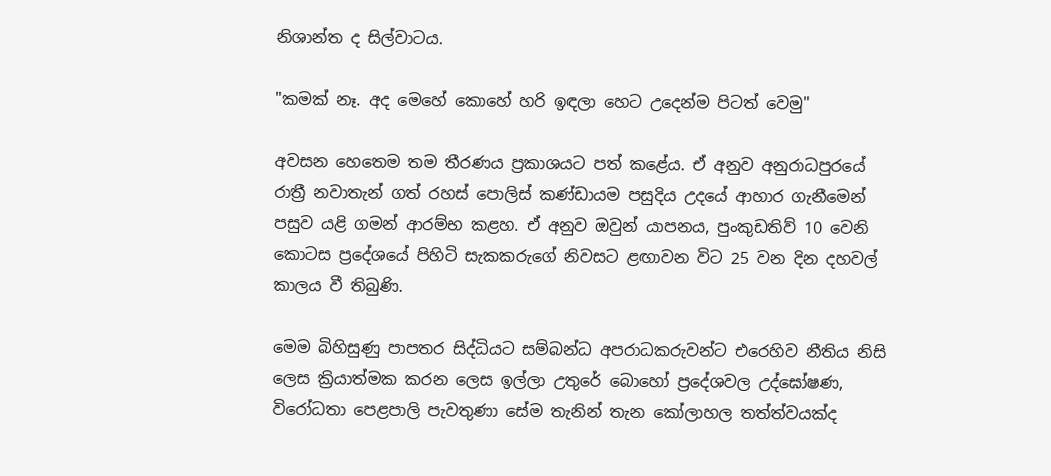නිශාන්ත ද සිල්වාටය.

"කමක් නෑ. අද මෙහේ කොහේ හරි ඉඳලා හෙට උදෙන්ම පිටත් වෙමු"

අවසන හෙතෙම තම තීරණය ප්‍රකාශයට පත් කළේය. ඒ අනුව අනුරාධපුරයේ රාත්‍රී නවාතැන් ගත් රහස් පොලිස් කණ්ඩායම පසුදිය උදයේ ආහාර ගැනීමෙන් පසුව යළි ගමන් ආරම්භ කළහ. ඒ අනුව ඔවුන් යාපනය, පුංකුඩතිව් 10 වෙනි කොටස ප්‍රදේශයේ පිහිටි සැකකරුගේ නිවසට ළඟාවන විට 25 වන දින දහවල් කාලය වී තිබුණි.

මෙම බිහිසුණු පාපතර සිද්ධියට සම්බන්ධ අපරාධකරුවන්ට එරෙහිව නීතිය නිසි ලෙස ක්‍රියාත්මක කරන ලෙස ඉල්ලා උතුරේ බොහෝ ප්‍රදේශවල උද්ඝෝෂණ, විරෝධතා පෙළපාලි පැවතුණා සේම තැනින් තැන කෝලාහල තත්ත්වයක්ද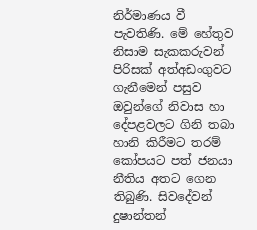නිර්මාණය වී පැවතිණි. මේ හේතුව නිසාම සැකකරුවන් පිරිසක් අත්අඩංගුවට ගැනීමෙන් පසුව ඔවුන්ගේ නිවාස හා දේපළවලට ගිනි තබා හානි කිරීමට තරම් කෝපයට පත් ජනයා නීතිය අතට ගෙන තිබුණි. සිවදේවන් දුෂාන්තන්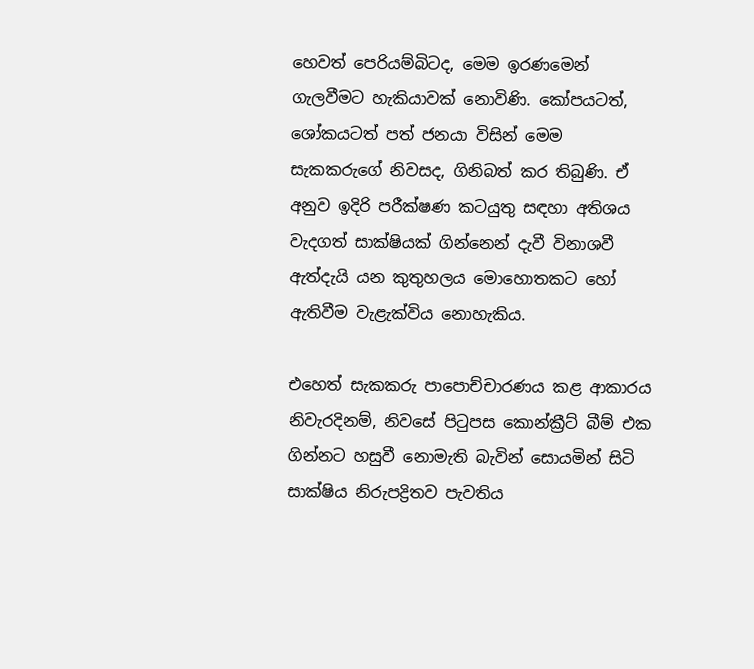හෙවත් පෙරියම්බිටද, මෙම ඉරණමෙන් ගැලවීමට හැකියාවක් නොවිණි. කෝපයටත්, ශෝකයටත් පත් ජනයා විසින් මෙම සැකකරුගේ නිවසද, ගිනිබත් කර තිබුණි. ඒ අනුව ඉදිරි පරීක්ෂණ කටයුතු සඳහා අතිශය වැදගත් සාක්ෂියක් ගින්නෙන් දැවී විනාශවී ඇත්දැයි යන කුතුහලය මොහොතකට හෝ ඇතිවීම වැළැක්විය නොහැකිය.

එහෙත් සැකකරු පාපොච්චාරණය කළ ආකාරය නිවැරදිනම්, නිවසේ පිටුපස කොන්ක්‍රීට් බීම් එක ගින්නට හසුවී නොමැති බැවින් සොයමින් සිටි සාක්ෂිය නිරුපද්‍රිතව පැවතිය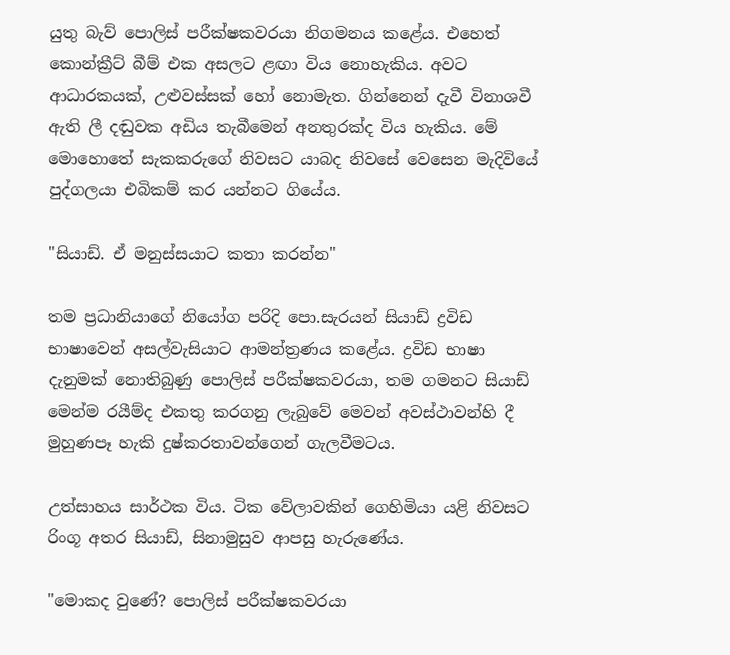යුතු බැව් පොලිස් පරීක්ෂකවරයා නිගමනය කළේය. එහෙත් කොන්ක්‍රීට් බීම් එක අසලට ළඟා විය නොහැකිය. අවට ආධාරකයක්, උළුවස්සක් හෝ නොමැත. ගින්නෙන් දැවී විනාශවී ඇති ලී දඬුවක අඩිය තැබීමෙන් අනතුරක්ද විය හැකිය. මේ මොහොතේ සැකකරුගේ නිවසට යාබද නිවසේ වෙසෙන මැදිවියේ පුද්ගලයා එබිකම් කර යන්නට ගියේය.

"සියාඩ්. ඒ මනුස්සයාට කතා කරන්න"

තම ප්‍රධානියාගේ නියෝග පරිදි පො.සැරයන් සියාඩ් ද්‍රවිඩ භාෂාවෙන් අසල්වැසියාට ආමන්ත්‍රණය කළේය. ද්‍රවිඩ භාෂා දැනුමක් නොතිබුණු පොලිස් පරීක්ෂකවරයා, තම ගමනට සියාඩ් මෙන්ම රයීම්ද ‍එකතු කරගනු ලැබුවේ මෙවන් අවස්ථාවන්හි දී මුහුණපෑ හැකි දුෂ්කරතාවන්ගෙන් ගැලවීමටය.

උත්සාහය සාර්ථක විය. ටික වේලාවකින් ගෙහිමියා යළි නිවසට රිංගූ අතර සියාඩ්, සිනාමුසුව ආපසු හැරුණේය.

"මොකද වුණේ? පොලිස් පරීක්ෂකවරයා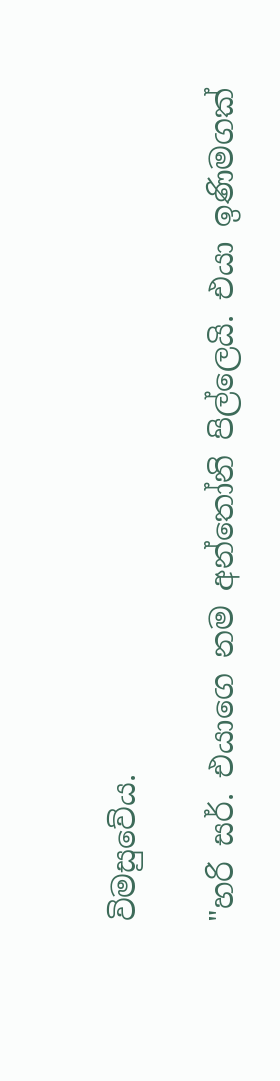විමසුවේය.

"හරි සර්. එයාගෙ නම අන්තෝනි පිල්ලෙයි. එයා ඉණිමගක්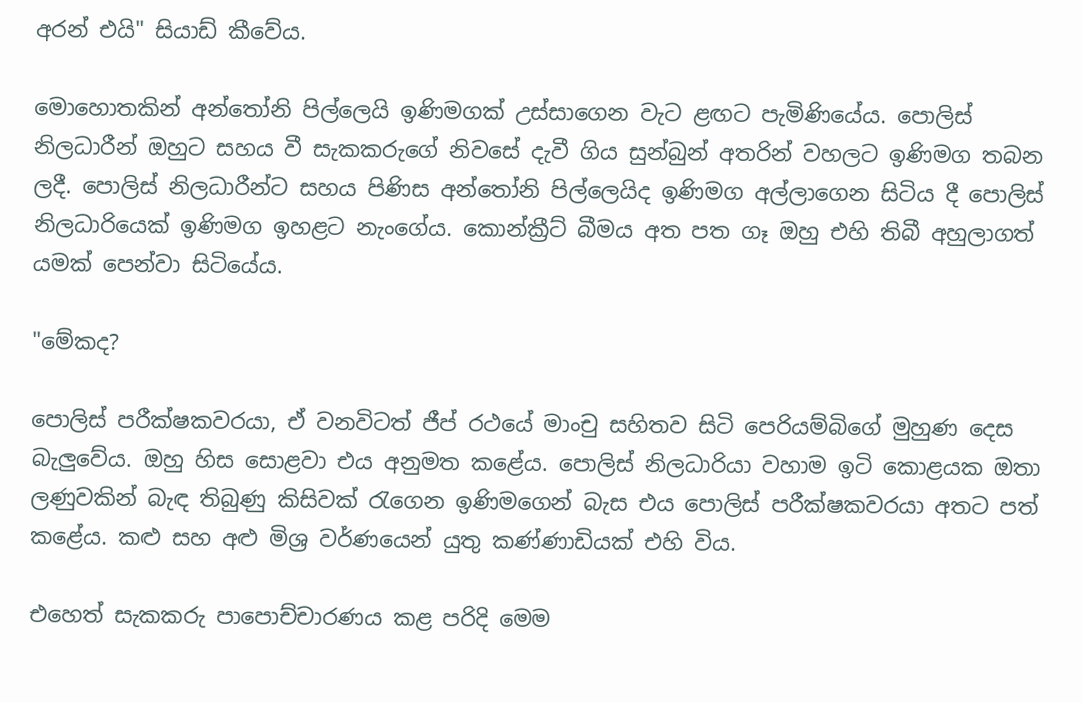අරන් එයි" සියාඩ් කීවේය.

මොහොතකින් අන්තෝනි පිල්ලෙයි ඉණිමගක් උස්සාගෙන වැට ළඟට පැමිණියේය. පොලිස් නිලධාරීන් ඔහුට සහය වී සැකකරුගේ නිවසේ දැවී ගිය සුන්බුන් අතරින් වහලට ඉණිමග තබන ලදී. පොලිස් නිලධාරීන්ට සහය පිණිස අන්තෝනි පිල්ලෙයිද ඉණිමග අල්ලාගෙන සිටිය දී පොලිස් නිලධාරියෙක් ඉණිමග ඉහළට නැංගේය. කොන්ක්‍රීට් බීමය අත පත ගෑ ඔහු එහි තිබී අහුලාගත් යමක් පෙන්වා සිටියේය.

"මේකද?

පොලිස් පරීක්ෂකවරයා, ඒ වනවිටත් ජීප් රථයේ මාංචු සහිතව සිටි පෙරියම්බිගේ මුහුණ දෙස බැලුවේය. ඔහු හිස සොළවා එය අනුමත කළේය. පොලිස් නිලධාරියා වහාම ඉටි කොළයක ඔතා ලණුවකින් බැඳ තිබුණු කිසිවක් රැගෙන ඉණිමගෙන් බැස එය පොලිස් පරීක්ෂකවරයා අතට පත් කළේය. කළු සහ අළු මිශ්‍ර වර්ණයෙන් යුතු කණ්ණාඩියක් එහි විය.

එහෙත් සැකකරු පාපොච්චාරණය කළ පරිදි මෙම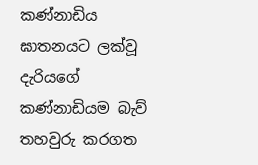කණ්නාඩිය ඝාතනයට ලක්වූ දැරියගේ කණ්නාඩියම බැව් තහවුරු කරගත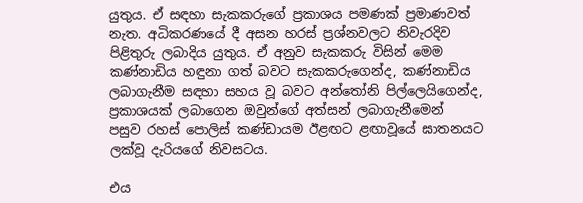යුතුය. ඒ සඳහා සැකකරුගේ ප්‍රකාශය පමණක් ප්‍රමාණවත් නැත. අධිකරණයේ දී අසන හරස් ප්‍රශ්නවලට නිවැරදිව පිළිතුරු ලබාදිය යුතුය. ඒ අනුව සැකකරු විසින් මෙම කණ්නාඩිය හඳුනා ගත් බවට සැකකරුගෙන්ද, කණ්නාඩිය ලබාගැනීම සඳහා සහය වූ බවට අන්තෝනි පිල්ලෙයිගෙන්ද, ප්‍රකාශයක් ලබාගෙන ඔවුන්ගේ අත්සන් ලබාගැනීමෙන් පසුව ‍රහස් පොලිස් කණ්ඩායම ඊළඟට ළඟාවූයේ ඝාතනයට ලක්වූ දැරියගේ නිවසටය.

එය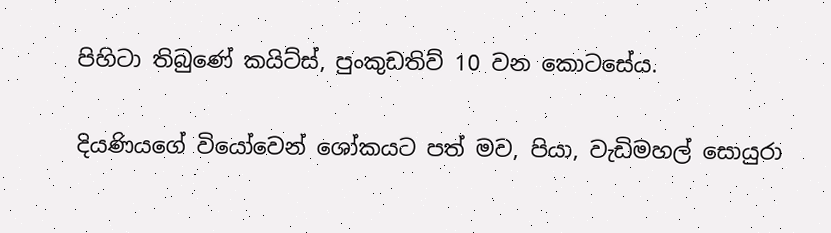පිහිටා තිබුණේ කයිට්ස්, පුංකුඩතිව් 10 වන කොටසේය.

දියණියගේ වියෝවෙන් ශෝකයට පත් මව, පියා, වැඩිමහල් සොයුරා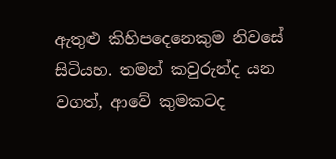ඇතුළු කිහිපදෙනෙකුම නිවසේ සිටියහ. තමන් කවුරුන්ද යන වගත්, ආවේ කුමකටද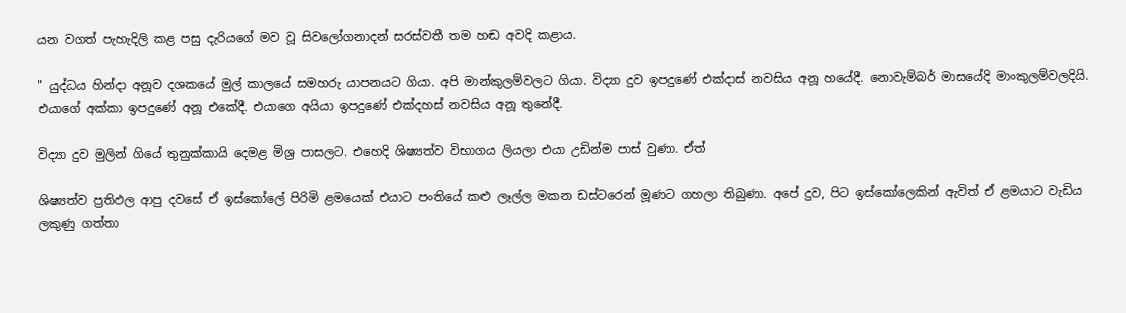යන වගත් පැහැදිලි කළ පසු දැරියගේ මව වූ සිවලෝගනාදන් සරස්වතී තම හඬ අවදි කළාය.

" යුද්ධය හින්දා අනූව දශකයේ මුල් කාලයේ සමහරු යාපනයට ගියා. අපි මාන්කුලම්වලට ගියා. විද්‍යා දුව ඉපදුණේ එක්දාස් නවසිය අනූ හයේදී. නොවැම්බර් මාසයේදි මාංකුලම්වලදියි. එයාගේ අක්කා ඉපදුණේ අනූ එකේදී. එයාගෙ අයියා ඉපදුණේ එක්දහස් නවසිය අනූ තුනේදී.

විද්‍යා දුව මුලින් ගියේ තුනුක්කායි දෙමළ මිශ්‍ර පාසලට. එහෙදි ශිෂ්‍යත්ව විභාගය ලියලා එයා උඩින්ම පාස් වුණා. ඒත්

ශිෂ්‍යත්ව ප්‍රතිඵල ආපු දවසේ ඒ ඉස්කෝලේ පිරිමි ළමයෙක් එයාට පංතියේ කළු ලෑල්ල මකන ඩස්ටරෙන් මූණට ගහලා තිබුණා. අපේ දුව, පිට ඉස්කෝලෙකින් ඇවිත් ඒ ළමයාට වැඩිය ලකුණු ගත්තා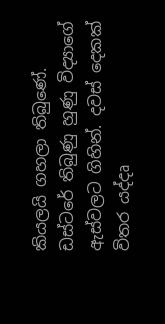කියලයි ගහලා තිබුණේ. ඩස්ටරේ තිබුණු හුණු විද්‍යාගේ ඇස්වලට ගිහින්. දවස් දෙකක් විතර යද්දෘ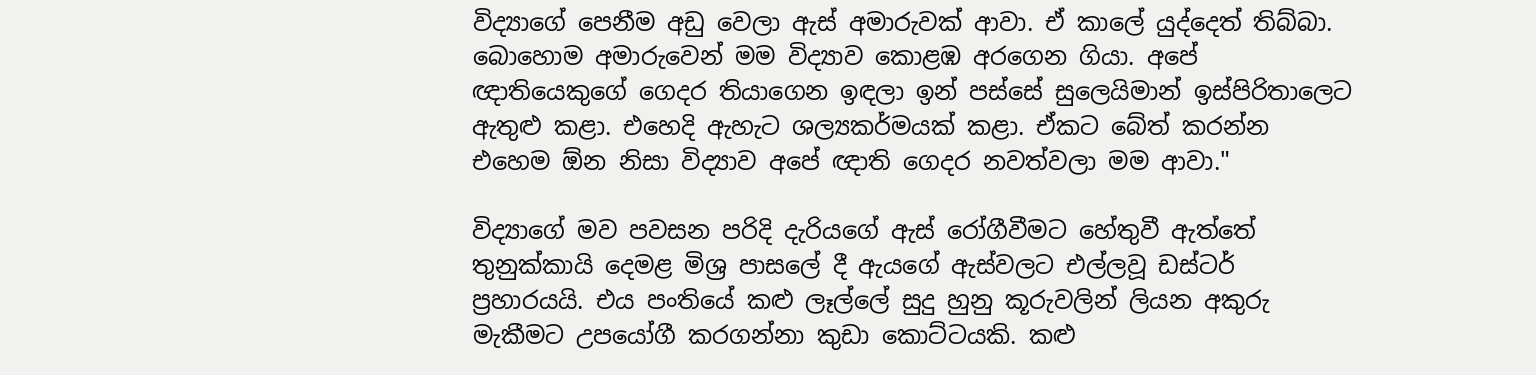විද්‍යාගේ පෙනීම අඩු වෙලා ඇස් අමාරුවක් ආවා. ඒ කාලේ යුද්දෙත් තිබ්බා. බොහොම අමාරුවෙන් මම විද්‍යාව කොළඹ අරගෙන ගියා. අපේ ඥාතියෙකුගේ ගෙදර තියාගෙන ඉඳලා ඉන් පස්සේ සුලෙයිමාන් ඉස්පිරිතාලෙට ඇතුළු කළා. එහෙදි ඇහැට ශල්‍යකර්මයක් කළා. ඒකට බේත් කරන්න එහෙම ඕන නිසා විද්‍යාව අපේ ඥාති ගෙදර නවත්වලා මම ආවා."

විද්‍යාගේ මව පවසන පරිදි දැරියගේ ඇස් රෝගීවීමට හේතුවී ඇත්තේ තුනුක්කායි දෙමළ මිශ්‍ර පාසලේ දී ඇයගේ ඇස්වලට එල්ලවූ ඩස්ටර් ප්‍රහාරයයි. එය පංතියේ කළු ලෑල්ලේ සුදු හුනු කූරුවලින් ලියන අකුරු මැකීමට උපයෝගී කරගන්නා කුඩා කොට්ටයකි. කළු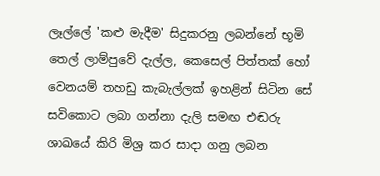ලෑල්ලේ 'කළු මැදීම' සිදුකරනු ලබන්නේ භූමි තෙල් ලාම්පුවේ දැල්ල, කෙසෙල් පිත්තක් හෝ වෙනයම් තහඩු කැබැල්ලක් ඉහළින් සිටින සේ සවිකොට ලබා ගන්නා දැලි සමඟ එඬරු ශාඛයේ කිරි මිශ්‍ර කර සාදා ගනු ලබන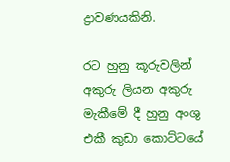ද්‍රාවණයකිනි.

රට හුනු කූරුවලින් අකුරු ලියන අකුරු මැකීමේ දී හුනු අංශු එකී කුඩා කොට්ටයේ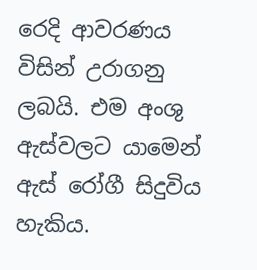රෙදි ආවරණය විසින් උරාගනු ලබයි. එම අංශු ඇස්වලට යාමෙන් ඇස් රෝගී සිදුවිය හැකිය.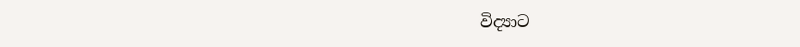විද්‍යාට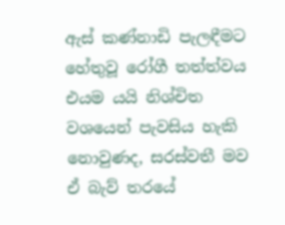ඇස් කණ්නාඩි පැලඳීමට හේතුවූ රෝගී තත්ත්වය එයම යයි නිශ්චිත වශයෙන් පැවසිය හැකි නොවුණද, සරස්වතී මව ඒ බැව් තරයේ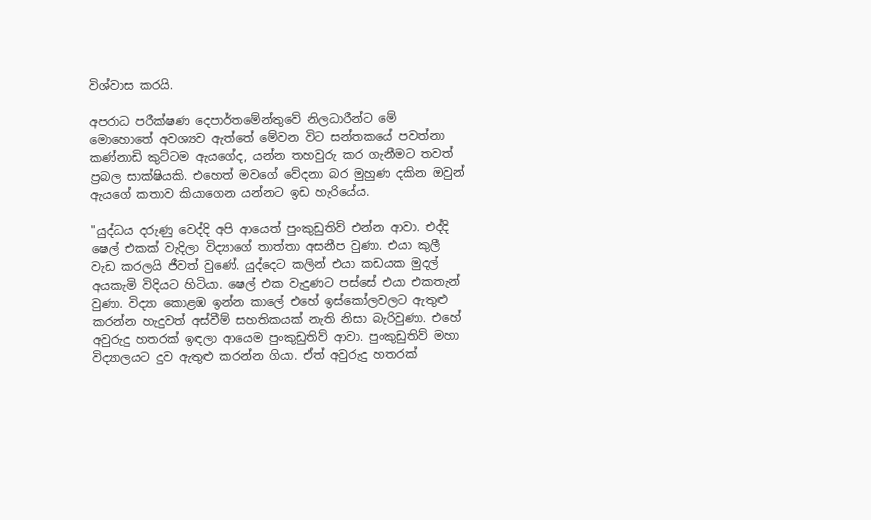විශ්වාස කරයි.

අපරාධ පරීක්ෂණ දෙපාර්තමේන්තුවේ නිලධාරීන්ට මේ මොහො‍තේ අවශ්‍යව ඇත්තේ මේවන විට සන්තකයේ පවත්නා කණ්නාඩි කුට්ටම ඇයගේද, යන්න තහවුරු කර ගැනීමට තවත් ප්‍රබල සාක්ෂියකි. එහෙත් මවගේ වේදනා බර මුහුණ දකින ඔවුන් ඇයගේ කතාව කියාගෙන යන්නට ඉඩ හැරියේය.

"යුද්ධය දරුණු වෙද්දි අපි ආයෙත් පුංකුඩුතිව් එන්න ආවා. එද්දි ෂෙල් එකක් වැදිලා විද්‍යාගේ තාත්තා අසනීප වුණා. එයා කුලී වැඩ කරලයි ජීවත් වුණේ. යුද්දෙට කලින් එයා කඩයක මුදල් අයකැමි විදියට හිටියා. ෂෙල් එක වැදුණට පස්සේ එයා එකතැන් වුණා. විද්‍යා කොළඹ ඉන්න කාලේ එහේ ඉස්කෝලවලට ඇතුළු කරන්න හැදුවත් අස්වීම් සහතිකයක් නැති නිසා බැරිවුණා. එහේ අවුරුදු හතරක් ඉඳලා ආයෙම පුංකුඩුතිව් ආවා. පුංකුඩුතිව් මහා විද්‍යාලයට දුව ඇතුළු කරන්න ගියා. ඒත් අවුරුදු හතරක්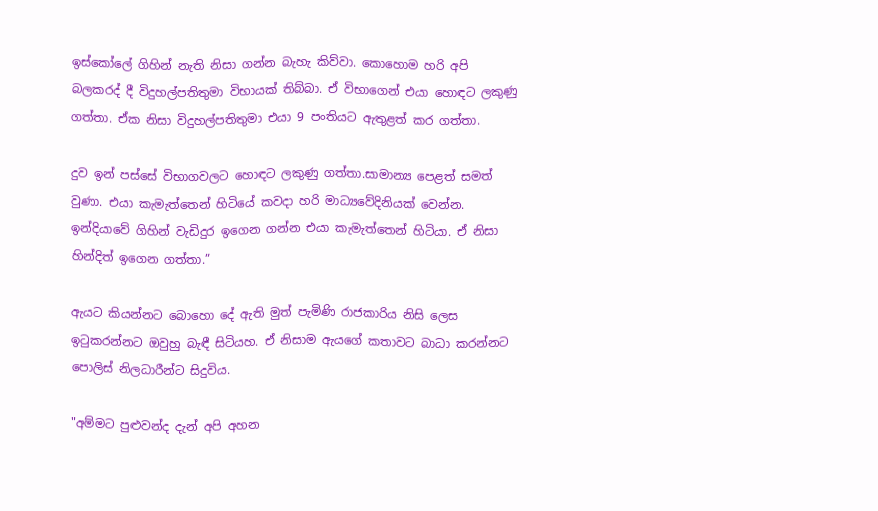ඉස්කෝලේ ගිහින් නැති නිසා ගන්න බැහැ කිව්වා. කොහොම හරි අපි බලකරද් දී විදුහල්පතිතුමා විභායක් තිබ්බා. ඒ විභාගෙන් එයා හොඳට ලකුණු ගත්තා. ඒක නිසා විදුහල්පතිතුමා එයා 9 පංතියට ඇතුළත් කර ගත්තා.

දුව ඉන් පස්සේ විභාගවලට හොඳට ලකුණු ගත්තා.සාමාන්‍ය පෙළත් සමත් වුණා. එයා කැමැත්තෙන් හිටියේ කවදා හරි මාධ්‍යවේදිනියක් වෙන්න. ඉන්දියාවේ ගිහින් වැඩිදුර ඉගෙන ගන්න එයා කැමැත්තෙන් හිටියා. ඒ නිසා හින්දිත් ඉගෙන ගත්තා.”

ඇයට කියන්නට බොහො දේ ඇති මුත් පැමිණි රාජකාරිය නිසි ලෙස ඉටුකරන්නට ඔවුහු බැඳී සිටියහ. ඒ නිසාම ඇයගේ කතාවට බාධා කරන්නට පොලිස් නිලධාරීන්‍ට සිදුවිය.

"අම්මට පුළුවන්ද දැන් අපි අහන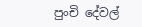පුංචි දේවල්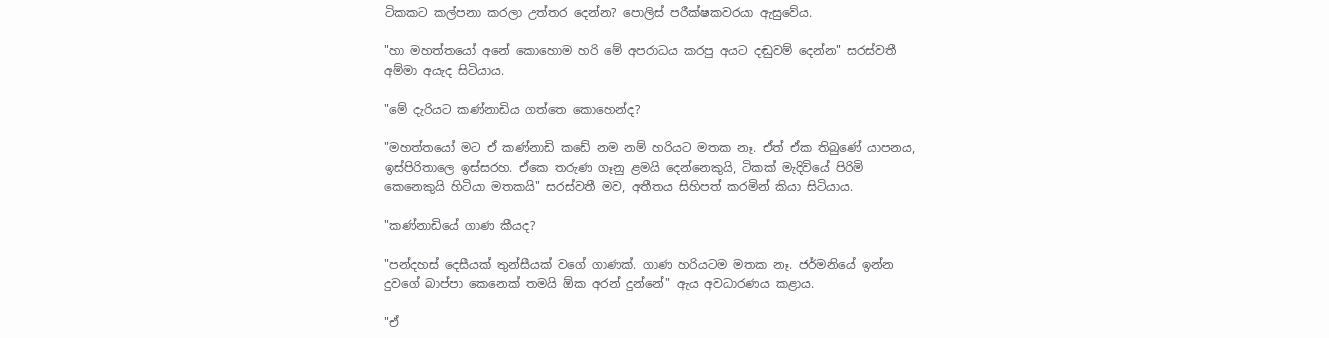ටිකකට කල්පනා කරලා උත්තර දෙන්න? පොලිස් පරීක්ෂකවරයා ඇසුවේය.

"හා මහත්තයෝ අනේ කොහොම හරි මේ අපරාධය කරපු අයට දඬුවම් දෙන්න" සරස්වතී අම්මා අයැද සිටියාය.

"මේ දැරියට කණ්නාඩිය ගත්තෙ කොහෙන්ද?

"මහත්තයෝ මට ඒ කණ්නාඩි කඩේ නම නම් හරියට මතක නෑ. ඒත් ඒක තිබුණේ යාපනය, ඉස්පිරිතාලෙ ඉස්සරහ. ඒකෙ තරුණ ගෑනු ළමයි දෙන්නෙකුයි, ටිකක් මැදිවියේ පිරිමි කෙනෙකුයි හිටියා මතකයි" සරස්වතී මව, අතීතය සිහිපත් කරමින් කියා සිටියාය.

"කණ්නාඩියේ ගාණ කීයද?

"පන්දහස් දෙසීයක් තුන්සීයක් වගේ ගාණක්. ගාණ හරියටම මතක නෑ. ජර්මනියේ ඉන්න දුවගේ බාප්පා කෙනෙක් තමයි ඕක අරන් දුන්නේ" ඇය අවධාරණය කළාය.

"ඒ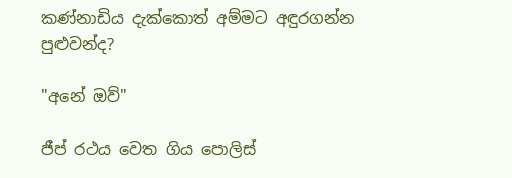කණ්නාඩිය දැක්කොත් අම්මට අඳුරගන්න පුළුවන්ද?

"අනේ ඔව්"

ජීප් රථය වෙත ගිය පොලිස්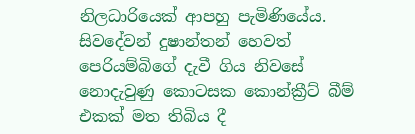නිලධාරියෙක් ආපහු පැමිණියේය. සිවදේවන් දුෂාන්තන් හෙවත් පෙරියම්බි‍ගේ දැවී ගිය නිවසේ නොදැවුණු කොටසක කොන්ක්‍රීට් බීම් එකක් මත තිබිය දී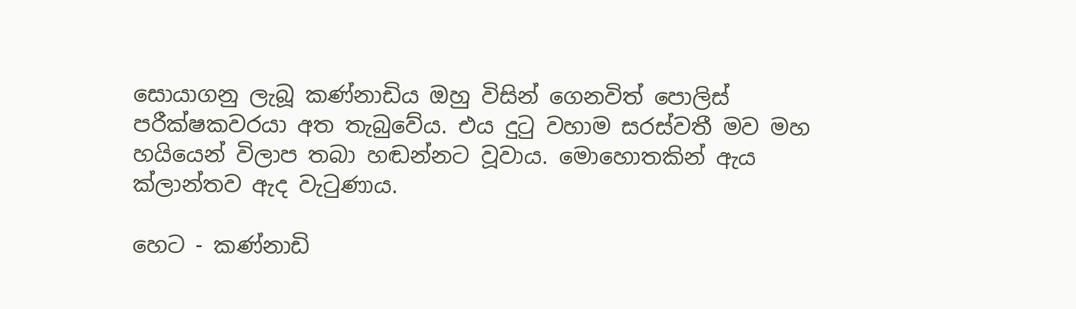සොයාගනු ලැබූ කණ්නාඩිය ඔහු විසින් ගෙනවිත් පොලිස් පරීක්ෂකවරයා අත තැබුවේය. එය දුටු වහාම සරස්වතී මව මහ හයියෙන් විලාප තබා හඬන්නට වූවාය. මොහොතකින් ඇය ක්ලාන්තව ඇද වැටුණාය.

හෙට - කණ්නාඩි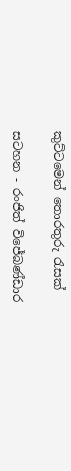කුට්ටමෙන් තොරතුරු රැසක්

සටහන - රංජිත් විජේබණ්ඩාර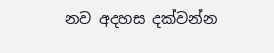නව අදහස දක්වන්න